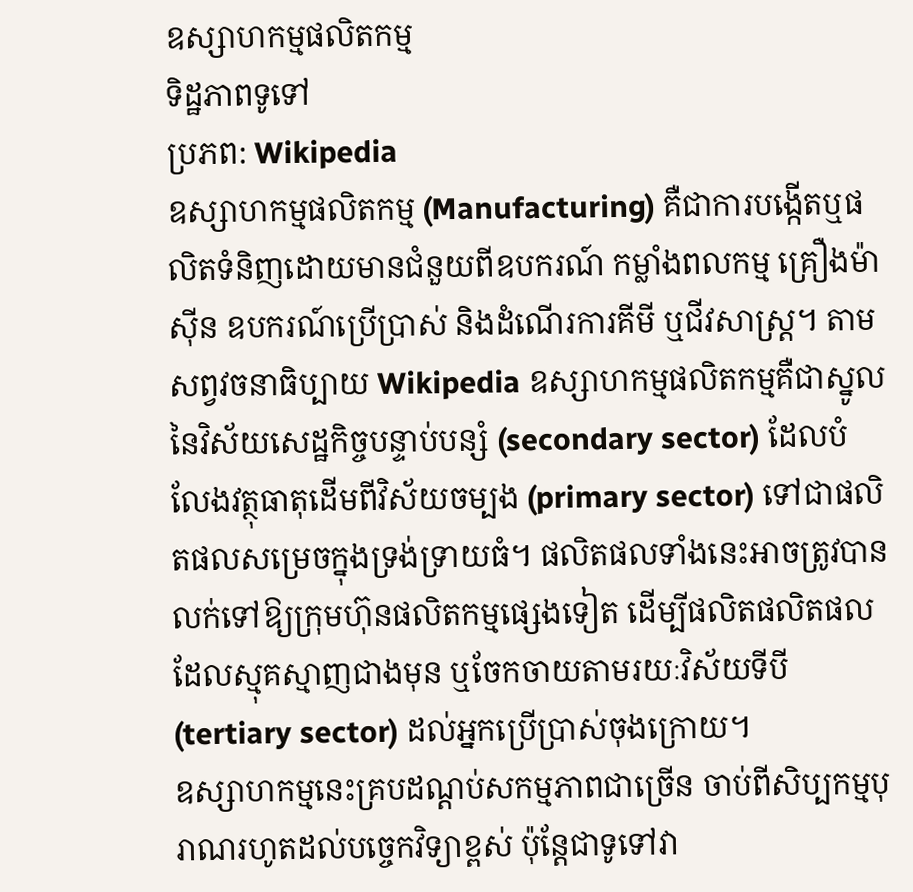ឧស្សាហកម្មផលិតកម្ម
ទិដ្ឋភាពទូទៅ
ប្រភព: Wikipedia
ឧស្សាហកម្មផលិតកម្ម (Manufacturing) គឺជាការបង្កើតឬផលិតទំនិញដោយមានជំនួយពីឧបករណ៍ កម្លាំងពលកម្ម គ្រឿងម៉ាស៊ីន ឧបករណ៍ប្រើប្រាស់ និងដំណើរការគីមី ឬជីវសាស្ត្រ។ តាមសព្វវចនាធិប្បាយ Wikipedia ឧស្សាហកម្មផលិតកម្មគឺជាស្នូលនៃវិស័យសេដ្ឋកិច្ចបន្ទាប់បន្សំ (secondary sector) ដែលបំលែងវត្ថុធាតុដើមពីវិស័យចម្បង (primary sector) ទៅជាផលិតផលសម្រេចក្នុងទ្រង់ទ្រាយធំ។ ផលិតផលទាំងនេះអាចត្រូវបានលក់ទៅឱ្យក្រុមហ៊ុនផលិតកម្មផ្សេងទៀត ដើម្បីផលិតផលិតផលដែលស្មុគស្មាញជាងមុន ឬចែកចាយតាមរយៈវិស័យទីបី (tertiary sector) ដល់អ្នកប្រើប្រាស់ចុងក្រោយ។
ឧស្សាហកម្មនេះគ្របដណ្តប់សកម្មភាពជាច្រើន ចាប់ពីសិប្បកម្មបុរាណរហូតដល់បច្ចេកវិទ្យាខ្ពស់ ប៉ុន្តែជាទូទៅវា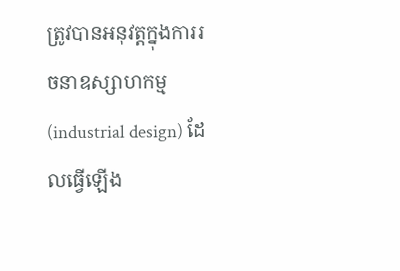ត្រូវបានអនុវត្តក្នុងការរចនាឧស្សាហកម្ម (industrial design) ដែលធ្វើឡើង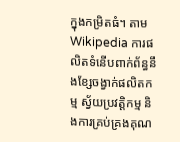ក្នុងកម្រិតធំ។ តាម Wikipedia ការផលិតទំនើបពាក់ព័ន្ធនឹងខ្សែចង្វាក់ផលិតកម្ម ស្វ័យប្រវត្តិកម្ម និងការគ្រប់គ្រងគុណ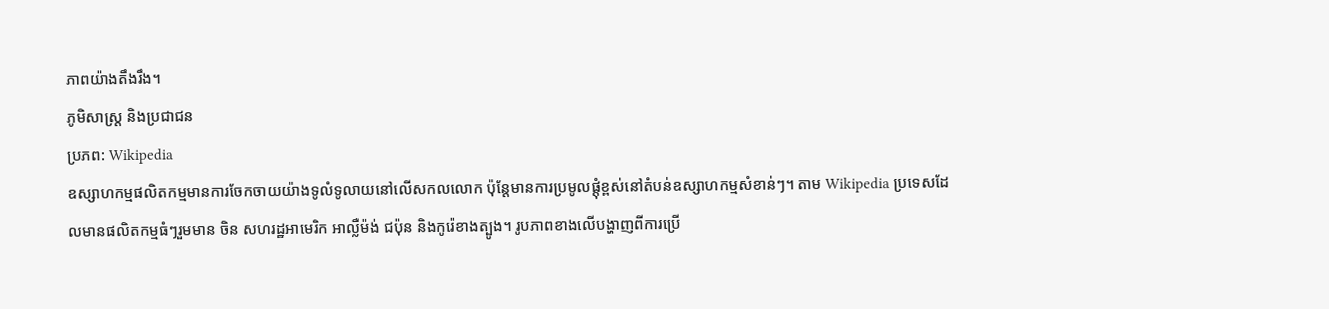ភាពយ៉ាងតឹងរឹង។
ភូមិសាស្ត្រ និងប្រជាជន
ប្រភព: Wikipedia
ឧស្សាហកម្មផលិតកម្មមានការចែកចាយយ៉ាងទូលំទូលាយនៅលើសកលលោក ប៉ុន្តែមានការប្រមូលផ្តុំខ្ពស់នៅតំបន់ឧស្សាហកម្មសំខាន់ៗ។ តាម Wikipedia ប្រទេសដែលមានផលិតកម្មធំៗរួមមាន ចិន សហរដ្ឋអាមេរិក អាល្លឺម៉ង់ ជប៉ុន និងកូរ៉េខាងត្បូង។ រូបភាពខាងលើបង្ហាញពីការប្រើ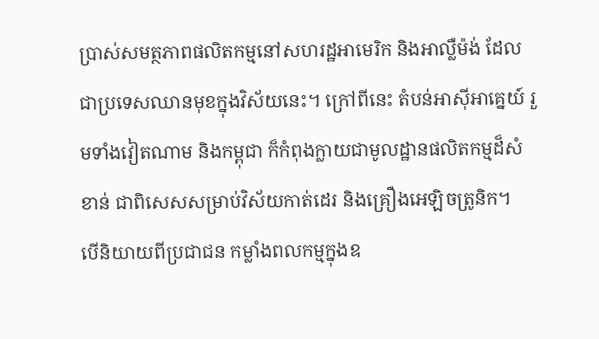ប្រាស់សមត្ថភាពផលិតកម្មនៅសហរដ្ឋអាមេរិក និងអាល្លឺម៉ង់ ដែលជាប្រទេសឈានមុខក្នុងវិស័យនេះ។ ក្រៅពីនេះ តំបន់អាស៊ីអាគ្នេយ៍ រួមទាំងវៀតណាម និងកម្ពុជា ក៏កំពុងក្លាយជាមូលដ្ឋានផលិតកម្មដ៏សំខាន់ ជាពិសេសសម្រាប់វិស័យកាត់ដេរ និងគ្រឿងអេឡិចត្រូនិក។
បើនិយាយពីប្រជាជន កម្លាំងពលកម្មក្នុងឧ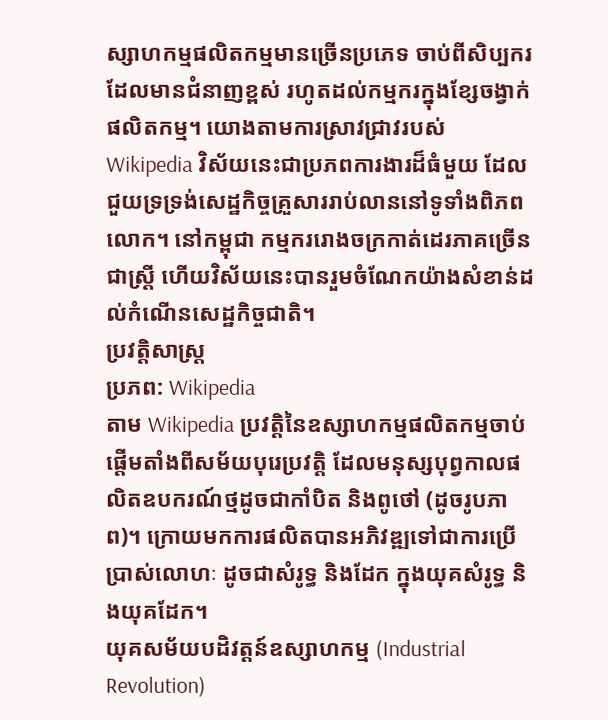ស្សាហកម្មផលិតកម្មមានច្រើនប្រភេទ ចាប់ពីសិប្បករដែលមានជំនាញខ្ពស់ រហូតដល់កម្មករក្នុងខ្សែចង្វាក់ផលិតកម្ម។ យោងតាមការស្រាវជ្រាវរបស់ Wikipedia វិស័យនេះជាប្រភពការងារដ៏ធំមួយ ដែលជួយទ្រទ្រង់សេដ្ឋកិច្ចគ្រួសាររាប់លាននៅទូទាំងពិភពលោក។ នៅកម្ពុជា កម្មកររោងចក្រកាត់ដេរភាគច្រើនជាស្ត្រី ហើយវិស័យនេះបានរួមចំណែកយ៉ាងសំខាន់ដល់កំណើនសេដ្ឋកិច្ចជាតិ។
ប្រវត្តិសាស្ត្រ
ប្រភព: Wikipedia
តាម Wikipedia ប្រវត្តិនៃឧស្សាហកម្មផលិតកម្មចាប់ផ្តើមតាំងពីសម័យបុរេប្រវត្តិ ដែលមនុស្សបុព្វកាលផលិតឧបករណ៍ថ្មដូចជាកាំបិត និងពូថៅ (ដូចរូបភាព)។ ក្រោយមកការផលិតបានអភិវឌ្ឍទៅជាការប្រើប្រាស់លោហៈ ដូចជាសំរូទ្ធ និងដែក ក្នុងយុគសំរូទ្ធ និងយុគដែក។
យុគសម័យបដិវត្តន៍ឧស្សាហកម្ម (Industrial Revolution)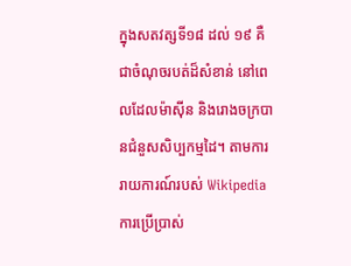ក្នុងសតវត្សទី១៨ ដល់ ១៩ គឺជាចំណុចរបត់ដ៏សំខាន់ នៅពេលដែលម៉ាស៊ីន និងរោងចក្របានជំនួសសិប្បកម្មដៃ។ តាមការរាយការណ៍របស់ Wikipedia ការប្រើប្រាស់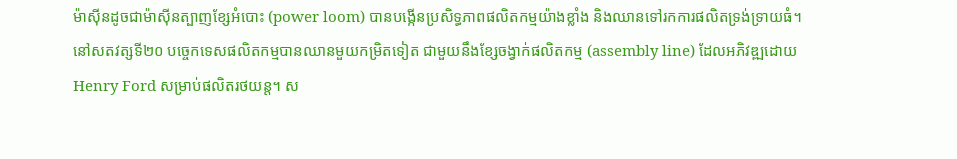ម៉ាស៊ីនដូចជាម៉ាស៊ីនត្បាញខ្សែអំបោះ (power loom) បានបង្កើនប្រសិទ្ធភាពផលិតកម្មយ៉ាងខ្លាំង និងឈានទៅរកការផលិតទ្រង់ទ្រាយធំ។
នៅសតវត្សទី២០ បច្ចេកទេសផលិតកម្មបានឈានមួយកម្រិតទៀត ជាមួយនឹងខ្សែចង្វាក់ផលិតកម្ម (assembly line) ដែលអភិវឌ្ឍដោយ Henry Ford សម្រាប់ផលិតរថយន្ត។ ស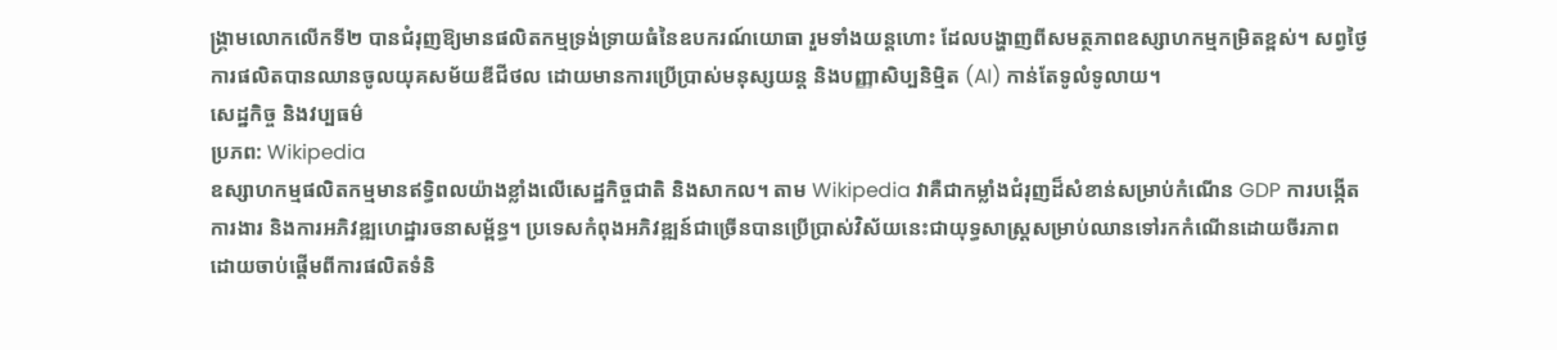ង្គ្រាមលោកលើកទី២ បានជំរុញឱ្យមានផលិតកម្មទ្រង់ទ្រាយធំនៃឧបករណ៍យោធា រួមទាំងយន្តហោះ ដែលបង្ហាញពីសមត្ថភាពឧស្សាហកម្មកម្រិតខ្ពស់។ សព្វថ្ងៃ ការផលិតបានឈានចូលយុគសម័យឌីជីថល ដោយមានការប្រើប្រាស់មនុស្សយន្ត និងបញ្ញាសិប្បនិម្មិត (AI) កាន់តែទូលំទូលាយ។
សេដ្ឋកិច្ច និងវប្បធម៌
ប្រភព: Wikipedia
ឧស្សាហកម្មផលិតកម្មមានឥទ្ធិពលយ៉ាងខ្លាំងលើសេដ្ឋកិច្ចជាតិ និងសាកល។ តាម Wikipedia វាគឺជាកម្លាំងជំរុញដ៏សំខាន់សម្រាប់កំណើន GDP ការបង្កើតការងារ និងការអភិវឌ្ឍហេដ្ឋារចនាសម្ព័ន្ធ។ ប្រទេសកំពុងអភិវឌ្ឍន៍ជាច្រើនបានប្រើប្រាស់វិស័យនេះជាយុទ្ធសាស្ត្រសម្រាប់ឈានទៅរកកំណើនដោយចីរភាព ដោយចាប់ផ្តើមពីការផលិតទំនិ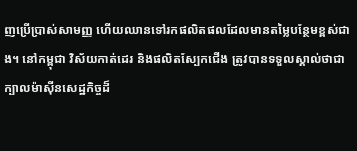ញប្រើប្រាស់សាមញ្ញ ហើយឈានទៅរកផលិតផលដែលមានតម្លៃបន្ថែមខ្ពស់ជាង។ នៅកម្ពុជា វិស័យកាត់ដេរ និងផលិតស្បែកជើង ត្រូវបានទទួលស្គាល់ថាជាក្បាលម៉ាស៊ីនសេដ្ឋកិច្ចដ៏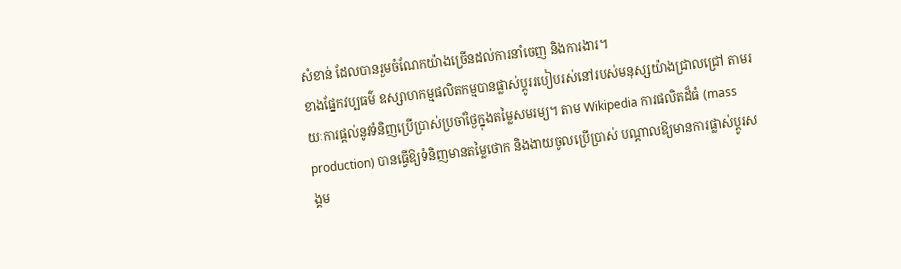សំខាន់ ដែលបានរួមចំណែកយ៉ាងច្រើនដល់ការនាំចេញ និងការងារ។
ខាងផ្នែកវប្បធម៌ ឧស្សាហកម្មផលិតកម្មបានផ្លាស់ប្តូររបៀបរស់នៅរបស់មនុស្សយ៉ាងជ្រាលជ្រៅ តាមរយៈការផ្តល់នូវទំនិញប្រើប្រាស់ប្រចាំថ្ងៃក្នុងតម្លៃសមរម្យ។ តាម Wikipedia ការផលិតដ៏ធំ (mass production) បានធ្វើឱ្យទំនិញមានតម្លៃថោក និងងាយចូលប្រើប្រាស់ បណ្តាលឱ្យមានការផ្លាស់ប្តូរសង្គម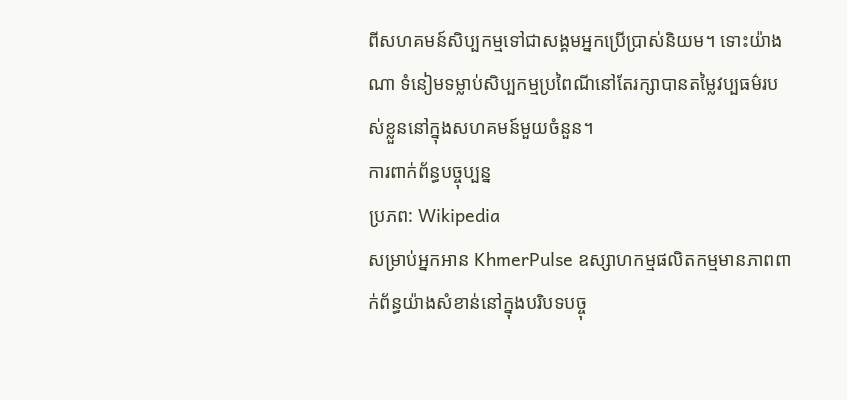ពីសហគមន៍សិប្បកម្មទៅជាសង្គមអ្នកប្រើប្រាស់និយម។ ទោះយ៉ាងណា ទំនៀមទម្លាប់សិប្បកម្មប្រពៃណីនៅតែរក្សាបានតម្លៃវប្បធម៌របស់ខ្លួននៅក្នុងសហគមន៍មួយចំនួន។
ការពាក់ព័ន្ធបច្ចុប្បន្ន
ប្រភព: Wikipedia
សម្រាប់អ្នកអាន KhmerPulse ឧស្សាហកម្មផលិតកម្មមានភាពពាក់ព័ន្ធយ៉ាងសំខាន់នៅក្នុងបរិបទបច្ចុ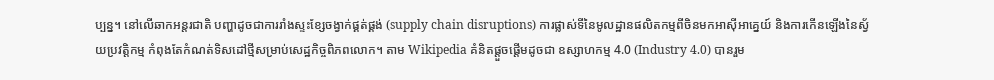ប្បន្ន។ នៅលើឆាកអន្តរជាតិ បញ្ហាដូចជាការរាំងស្ទះខ្សែចង្វាក់ផ្គត់ផ្គង់ (supply chain disruptions) ការផ្លាស់ទីនៃមូលដ្ឋានផលិតកម្មពីចិនមកអាស៊ីអាគ្នេយ៍ និងការកើនឡើងនៃស្វ័យប្រវត្តិកម្ម កំពុងតែកំណត់ទិសដៅថ្មីសម្រាប់សេដ្ឋកិច្ចពិភពលោក។ តាម Wikipedia គំនិតផ្តួចផ្តើមដូចជា ឧស្សាហកម្ម 4.0 (Industry 4.0) បានរួម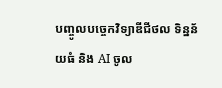បញ្ចូលបច្ចេកវិទ្យាឌីជីថល ទិន្នន័យធំ និង AI ចូល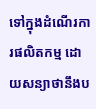ទៅក្នុងដំណើរការផលិតកម្ម ដោយសន្យាថានឹងប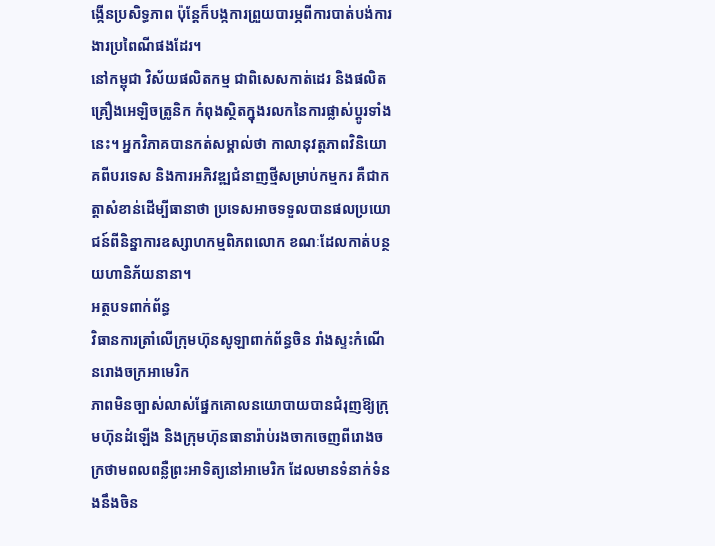ង្កើនប្រសិទ្ធភាព ប៉ុន្តែក៏បង្កការព្រួយបារម្ភពីការបាត់បង់ការងារប្រពៃណីផងដែរ។
នៅកម្ពុជា វិស័យផលិតកម្ម ជាពិសេសកាត់ដេរ និងផលិតគ្រឿងអេឡិចត្រូនិក កំពុងស្ថិតក្នុងរលកនៃការផ្លាស់ប្តូរទាំងនេះ។ អ្នកវិភាគបានកត់សម្គាល់ថា កាលានុវត្តភាពវិនិយោគពីបរទេស និងការអភិវឌ្ឍជំនាញថ្មីសម្រាប់កម្មករ គឺជាកត្តាសំខាន់ដើម្បីធានាថា ប្រទេសអាចទទួលបានផលប្រយោជន៍ពីនិន្នាការឧស្សាហកម្មពិភពលោក ខណៈដែលកាត់បន្ថយហានិភ័យនានា។
អត្ថបទពាក់ព័ន្ធ
វិធានការត្រាំលើក្រុមហ៊ុនសូឡាពាក់ព័ន្ធចិន រាំងស្ទះកំណើនរោងចក្រអាមេរិក
ភាពមិនច្បាស់លាស់ផ្នែកគោលនយោបាយបានជំរុញឱ្យក្រុមហ៊ុនដំឡើង និងក្រុមហ៊ុនធានារ៉ាប់រងចាកចេញពីរោងចក្រថាមពលពន្លឺព្រះអាទិត្យនៅអាមេរិក ដែលមានទំនាក់ទំនងនឹងចិន